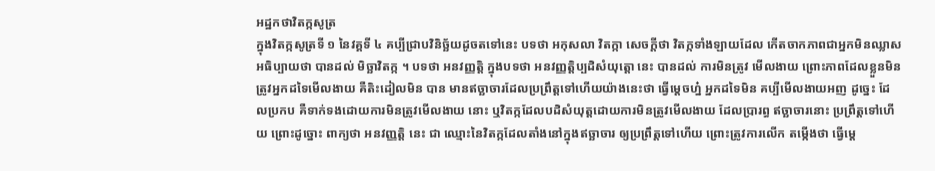អដ្ឋកថាវិតក្កសូត្រ
ក្នុងវិតក្កសូត្រទី ១ នៃវគ្គទី ៤ គប្បីជ្រាបវិនិច្ឆ័យដូចតទៅនេះ បទថា អកុសលា វិតក្កា សេចក្តីថា វិតក្កទាំងឡាយដែល កើតចាកភាពជាអ្នកមិនឈ្លាស អធិប្បាយថា បានដល់ មិច្ឆាវិតក្ក ។ បទថា អនវញ្ញត្តិ ក្នុងបទថា អនវញ្ញត្តិប្បដិសំយុត្តោ នេះ បានដល់ ការមិនត្រូវ មើលងាយ ព្រោះភាពដែលខ្លួនមិនត្រូវអ្នកដទៃមើលងាយ គឺតិះដៀលមិន បាន មានឥច្ឆាចារដែលប្រព្រឹត្តទៅហើយយ៉ាងនេះថា ធ្វើម្តេចហ្ន៎ អ្នកដទៃមិន គប្បីមើលងាយអញ ដូច្នេះ ដែលប្រកប គឺទាក់ទងដោយការមិនត្រូវមើលងាយ នោះ ឬវិតក្កដែលបដិសំយុត្តដោយការមិនត្រូវមើលងាយ ដែលប្រារព្ធ ឥច្ឆាចារនោះ ប្រព្រឹត្តទៅហើយ ព្រោះដូច្នោះ ពាក្យថា អនវញ្ញត្តិ នេះ ជា ឈ្មោះនៃវិតក្កដែលតាំងនៅក្នុងឥច្ឆាចារ ឲ្យប្រព្រឹត្តទៅហើយ ព្រោះត្រូវការលើក តម្កើងថា ធ្វើម្តេ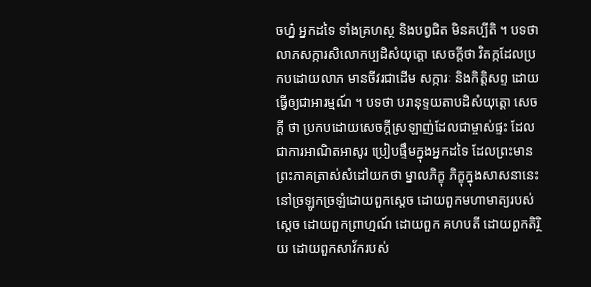ចហ្ន៎ អ្នកដទៃ ទាំងគ្រហស្ថ និងបព្វជិត មិនគប្បីតិ ។ បទថា លាភសក្ការសិលោកប្បដិសំយុត្តោ សេចក្តីថា វិតក្កដែលប្រកបដោយលាភ មានចីវរជាដើម សក្ការៈ និងកិត្តិសព្ទ ដោយធ្វើឲ្យជាអារម្មណ៍ ។ បទថា បរានុទ្ទយតាបដិសំយុត្តោ សេចក្តី ថា ប្រកបដោយសេចក្តីស្រឡាញ់ដែលជាម្ចាស់ផ្ទះ ដែលជាការអាណិតអាសូរ ប្រៀបផ្ទឹមក្នុងអ្នកដទៃ ដែលព្រះមានព្រះភាគត្រាស់សំដៅយកថា ម្នាលភិក្ខុ ភិក្ខុក្នុងសាសនានេះ នៅច្រឡូកច្រឡំដោយពួកស្តេច ដោយពួកមហាមាត្យរបស់ស្តេច ដោយពួកព្រាហ្មណ៍ ដោយពួក គហបតី ដោយពួកតិរ្ថិយ ដោយពួកសាវ័ករបស់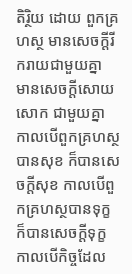តិរ្ថិយ ដោយ ពួកគ្រហស្ថ មានសេចក្តីរីករាយជាមួយគ្នា មានសេចក្តីសោយសោក ជាមួយគ្នា កាលបើពួកគ្រហស្ថបានសុខ ក៏បានសេចក្តីសុខ កាលបើពួកគ្រហស្ថបានទុក្ខ ក៏បានសេចក្តីទុក្ខ កាលបើកិច្ចដែល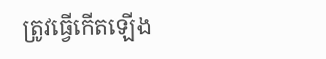ត្រូវធ្វើកើតឡើង